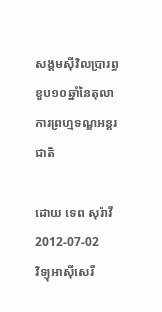សង្គមស៊ីវិលប្រារព្ធខួប១០ឆ្នាំនៃតុលាការព្រហ្មទណ្ឌអន្តរជាតិ

ដោយ ទេព សុរ៉ាវី
2012-07-02
វិទ្យុអាស៊ីសេរី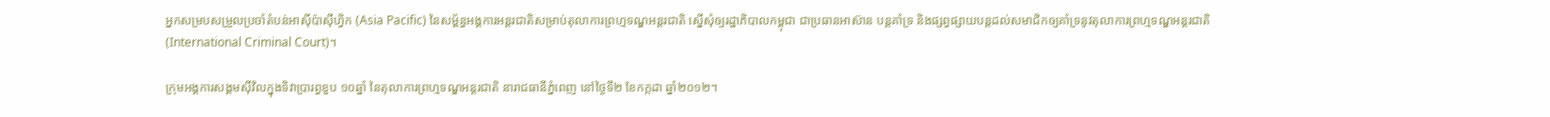អ្នកសម្របសម្រួលប្រចាំតំបន់អាស៊ីប៉ាស៊ីហ្វិក (Asia Pacific) នៃសម្ព័ន្ធអង្គការអន្តរជាតិសម្រាប់តុលាការព្រហ្មទណ្ឌអន្តរជាតិ ស្នើសុំឲ្យរដ្ឋាភិបាលកម្ពុជា ជាប្រធានអាស៊ាន បន្តគាំទ្រ និងផ្សព្វផ្សាយបន្តដល់សមាជិកឲ្យគាំទ្រនូវតុលាការព្រហ្មទណ្ឌអន្តរជាតិ (International Criminal Court)។

ក្រុមអង្គការសង្គមស៊ីវិលក្នុងទិវាប្រារព្ធខួប ១០ឆ្នាំ នៃតុលាការព្រហ្មទណ្ឌអន្តរជាតិ នារាជធានីភ្នំពេញ នៅថ្ងៃទី២ ខែកក្កដា ឆ្នាំ២០១២។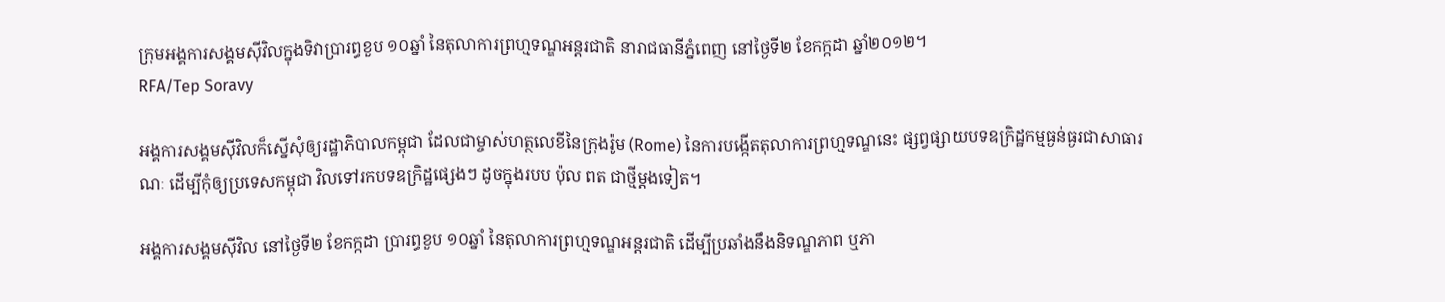ក្រុមអង្គការសង្គមស៊ីវិលក្នុងទិវាប្រារព្ធខួប ១០ឆ្នាំ នៃតុលាការព្រហ្មទណ្ឌអន្តរជាតិ នារាជធានីភ្នំពេញ នៅថ្ងៃទី២ ខែកក្កដា ឆ្នាំ២០១២។
RFA/Tep Soravy

អង្គការសង្គមស៊ីវិលក៏ស្នើសុំឲ្យរដ្ឋាភិបាលកម្ពុជា ដែលជាម្ចាស់ហត្ថលេខីនៃក្រុងរ៉ូម (Rome) នៃការបង្កើតតុលាការព្រហ្មទណ្ឌនេះ ផ្សព្វផ្សាយបទឧក្រិដ្ឋកម្មធ្ងន់ធ្ងរជាសាធារណៈ ដើម្បីកុំឲ្យប្រទេសកម្ពុជា វិលទៅរកបទឧក្រិដ្ឋផ្សេងៗ ដូចក្នុងរបប ប៉ុល ពត ជាថ្មីម្ដងទៀត។

អង្គការសង្គមស៊ីវិល នៅថ្ងៃទី២ ខែកក្កដា ប្រារព្ធខួប ១០ឆ្នាំ នៃតុលាការព្រហ្មទណ្ឌអន្តរជាតិ ដើម្បីប្រឆាំងនឹងនិទណ្ឌភាព ឬភា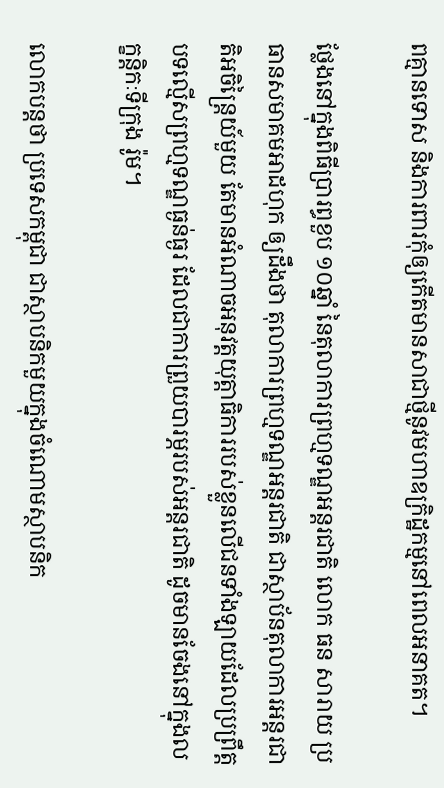ពគ្មានទោស និងការពារកុំឲ្យកើតមានសាជាថ្មីនូវមហាឧក្រិដ្ឋកម្មនៅពេលអនាគត។

ថ្លែងនៅក្នុងពិធីប្រារព្ធខួប ១០ឆ្នាំ នៃតុលាការព្រហ្មទណ្ឌអន្តរជាតិ លោក ធន សារាយ ប្រធានសមាគមអាដហុក ឲ្យដឹងថា តុលាការព្រហ្មទណ្ឌអន្តរជាតិ ជាស្ថាប័នតុលាការអន្តរជាតិអចិន្ត្រៃយ៍មួយ តែមានអំណាចអនុវត្តយុត្តាធិការរបស់ខ្លួនលើជនទាំងឡាយដែលប្រព្រឹត្តបទល្មើសព្រហ្មទណ្ឌធ្ងន់ធ្ងរ ដែលជាការព្រួយបារម្ភរបស់អន្តរជាតិ ដូចមានចែងនៅក្នុងលក្ខន្តិកៈទីក្រុង រ៉ូម។

លោកបន្តថា ប្រទេសកម្ពុជា ជាស្ថាបនិកមួយក្នុងចំណោមស្ថាបនិក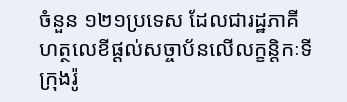ចំនួន ១២១ប្រទេស ដែលជារដ្ឋភាគីហត្ថលេខីផ្ដល់សច្ចាប័នលើលក្ខន្តិកៈទីក្រុងរ៉ូ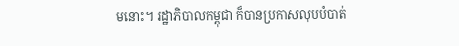មនោះ។ រដ្ឋាភិបាលកម្ពុជា ក៏បានប្រកាសលុបបំបាត់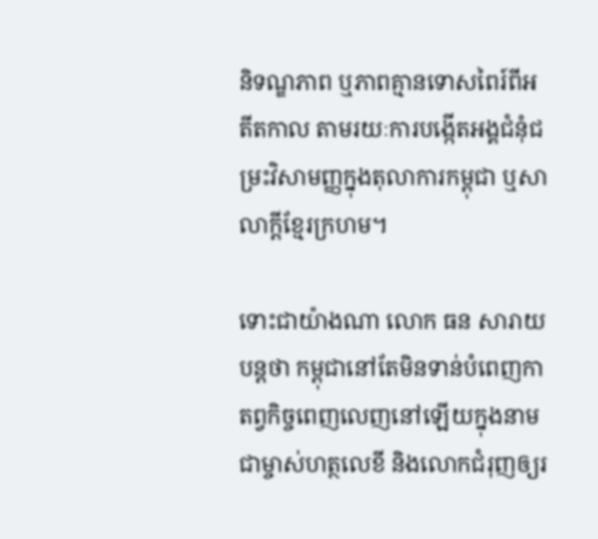និទណ្ឌភាព ឬភាពគ្មានទោសពៃរ៍ពីអតីតកាល តាមរយៈការបង្កើតអង្គជំនុំជម្រះវិសាមញ្ញក្នុងតុលាការកម្ពុជា ឬសាលាក្ដីខ្មែរក្រហម។

ទោះជាយ៉ាងណា លោក ធន សារាយ បន្តថា កម្ពុជានៅតែមិនទាន់បំពេញកាតព្វកិច្ចពេញលេញនៅឡើយក្នុងនាមជាម្ចាស់ហត្ថលេខី និងលោកជំរុញឲ្យរ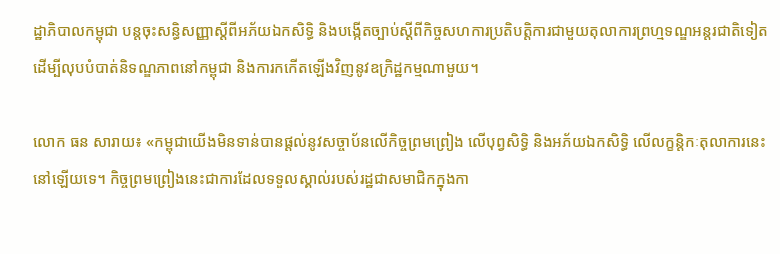ដ្ឋាភិបាលកម្ពុជា បន្តចុះសន្ធិសញ្ញាស្ដីពីអភ័យឯកសិទ្ធិ និងបង្កើតច្បាប់ស្ដីពីកិច្ចសហការប្រតិបត្តិការជាមួយតុលាការព្រហ្មទណ្ឌអន្តរជាតិទៀត ដើម្បីលុបបំបាត់និទណ្ឌភាពនៅកម្ពុជា និងការកកើតឡើងវិញនូវឧក្រិដ្ឋកម្មណាមួយ។

លោក ធន សារាយ៖ «កម្ពុជាយើងមិនទាន់បានផ្ដល់នូវសច្ចាប័នលើកិច្ចព្រមព្រៀង លើបុព្វសិទ្ធិ និងអភ័យឯកសិទ្ធិ លើលក្ខន្តិកៈតុលាការនេះនៅឡើយទេ។ កិច្ចព្រមព្រៀងនេះជាការដែលទទួលស្គាល់របស់រដ្ឋជាសមាជិកក្នុងកា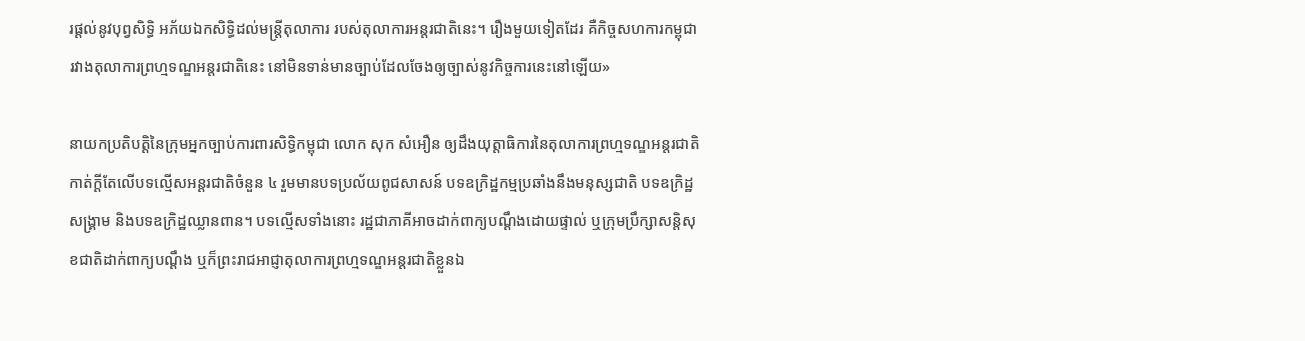រផ្ដល់នូវបុព្វសិទ្ធិ អភ័យឯកសិទ្ធិដល់មន្ត្រីតុលាការ របស់តុលាការអន្តរជាតិនេះ។ រឿងមួយទៀតដែរ គឺកិច្ចសហការកម្ពុជា រវាងតុលាការព្រហ្មទណ្ឌអន្តរជាតិនេះ នៅមិនទាន់មានច្បាប់ដែលចែងឲ្យច្បាស់នូវកិច្ចការនេះនៅឡើយ»

នាយកប្រតិបត្តិនៃក្រុមអ្នកច្បាប់ការពារសិទ្ធិកម្ពុជា លោក សុក សំអឿន ឲ្យដឹងយុត្តាធិការនៃតុលាការព្រហ្មទណ្ឌអន្តរជាតិ កាត់ក្ដីតែលើបទល្មើសអន្តរជាតិចំនួន ៤ រួមមានបទប្រល័យពូជសាសន៍ បទឧក្រិដ្ឋកម្មប្រឆាំងនឹងមនុស្សជាតិ បទឧក្រិដ្ឋសង្គ្រាម និងបទឧក្រិដ្ឋឈ្លានពាន។ បទល្មើសទាំងនោះ រដ្ឋជាភាគីអាចដាក់ពាក្យបណ្ដឹងដោយផ្ទាល់ ឬក្រុមប្រឹក្សាសន្តិសុខជាតិដាក់ពាក្យបណ្ដឹង ឬក៏ព្រះរាជអាជ្ញាតុលាការព្រហ្មទណ្ឌអន្តរជាតិខ្លួនឯ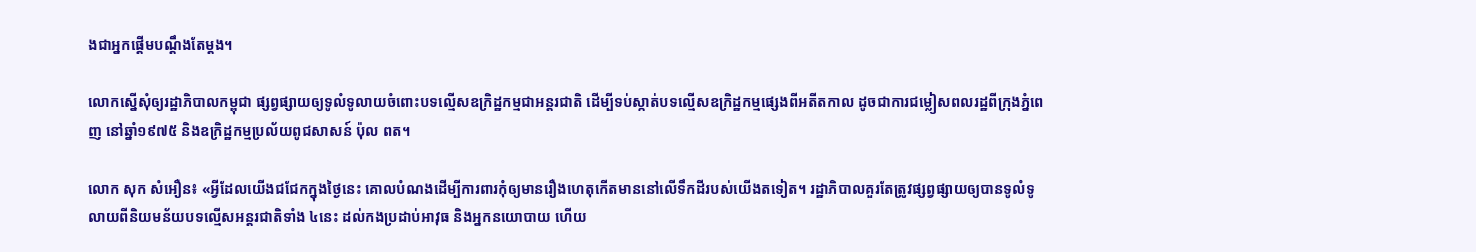ងជាអ្នកផ្ដើមបណ្ដឹងតែម្ដង។

លោកស្នើសុំឲ្យរដ្ឋាភិបាលកម្ពុជា ផ្សព្វផ្សាយឲ្យទូលំទូលាយចំពោះបទល្មើសឧក្រិដ្ឋកម្មជាអន្តរជាតិ ដើម្បីទប់ស្កាត់បទល្មើសឧក្រិដ្ឋកម្មផ្សេងពីអតីតកាល ដូចជាការជម្លៀសពលរដ្ឋពីក្រុងភ្នំពេញ នៅឆ្នាំ១៩៧៥ និងឧក្រិដ្ឋកម្មប្រល័យពូជសាសន៍ ប៉ុល ពត។

លោក សុក សំអឿន៖ «អ្វីដែលយើងជជែកក្នុងថ្ងៃនេះ គោលបំណងដើម្បីការពារកុំឲ្យមានរឿងហេតុកើតមាននៅលើទឹកដីរបស់យើងតទៀត។ រដ្ឋាភិបាលគួរតែត្រូវផ្សព្វផ្សាយឲ្យបានទូលំទូលាយពីនិយមន័យបទល្មើសអន្តរជាតិទាំង ៤នេះ ដល់កងប្រដាប់អាវុធ និងអ្នកនយោបាយ ហើយ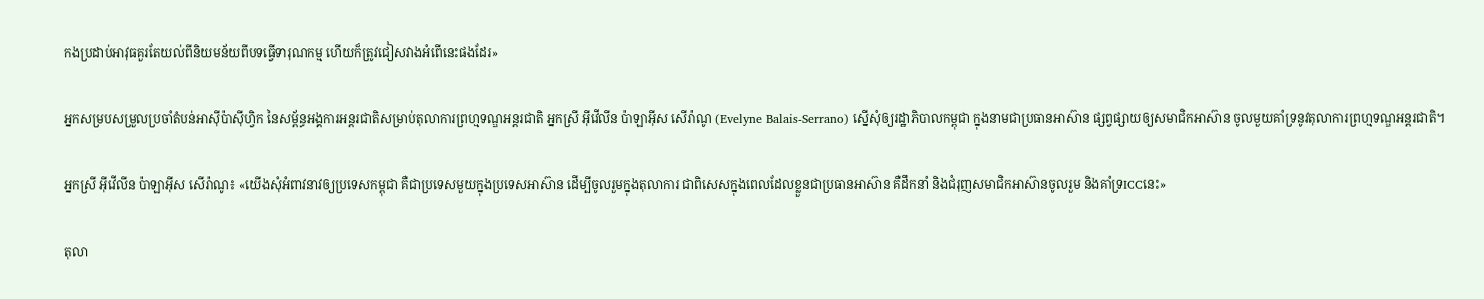កងប្រដាប់អាវុធគួរតែយល់ពីនិយមន័យពីបទធ្វើទារុណកម្ម ហើយក៏ត្រូវជៀសវាងអំពើនេះផងដែរ»

អ្នកសម្របសម្រួលប្រចាំតំបន់អាស៊ីប៉ាស៊ីហ្វិក នៃសម្ព័ន្ធអង្គការអន្តរជាតិសម្រាប់តុលាការព្រហ្មទណ្ឌអន្តរជាតិ អ្នកស្រី អ៊ីវើលីន ប៉ាឡាអ៊ីស សើរ៉ាណូ (Evelyne Balais-Serrano) ស្នើសុំឲ្យរដ្ឋាភិបាលកម្ពុជា ក្នុងនាមជាប្រធានអាស៊ាន ផ្សព្វផ្សាយឲ្យសមាជិកអាស៊ាន ចូលមួយគាំទ្រនូវតុលាការព្រហ្មទណ្ឌអន្តរជាតិ។

អ្នកស្រី អ៊ីវើលីន ប៉ាឡាអ៊ីស សើរ៉ាណូ៖ «យើងសុំអំពាវនាវឲ្យប្រទេសកម្ពុជា គឺជាប្រទេសមួយក្នុងប្រទេសអាស៊ាន ដើម្បីចូលរួមក្នុងតុលាការ ជាពិសេសក្នុងពេលដែលខ្លួនជាប្រធានអាស៊ាន គឺដឹកនាំ និងជំរុញសមាជិកអាស៊ានចូលរួម និងគាំទ្រICCនេះ»

តុលា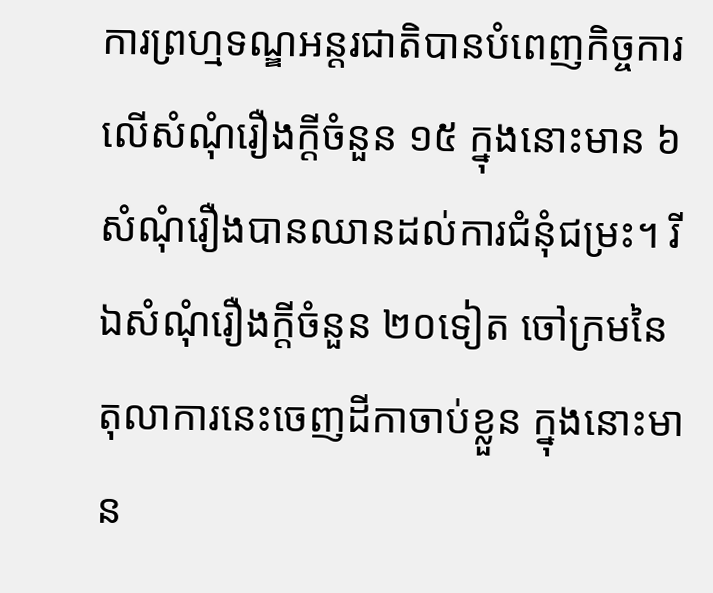ការព្រហ្មទណ្ឌអន្តរជាតិបានបំពេញកិច្ចការលើសំណុំរឿងក្ដីចំនួន ១៥ ក្នុងនោះមាន ៦សំណុំរឿងបានឈានដល់ការជំនុំជម្រះ។ រីឯសំណុំរឿងក្ដីចំនួន ២០ទៀត ចៅក្រមនៃតុលាការនេះចេញដីកាចាប់ខ្លួន ក្នុងនោះមាន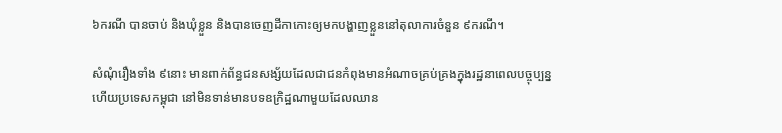៦ករណី បានចាប់ និងឃុំខ្លួន និងបានចេញដីកាកោះឲ្យមកបង្ហាញខ្លួននៅតុលាការចំនួន ៩ករណី។

សំណុំរឿងទាំង ៩នោះ មានពាក់ព័ន្ធជនសង្ស័យដែលជាជនកំពុងមានអំណាចគ្រប់គ្រងក្នុងរដ្ឋនាពេលបច្ចុប្បន្ន ហើយប្រទេសកម្ពុជា នៅមិនទាន់មានបទឧក្រិដ្ឋណាមួយដែលឈាន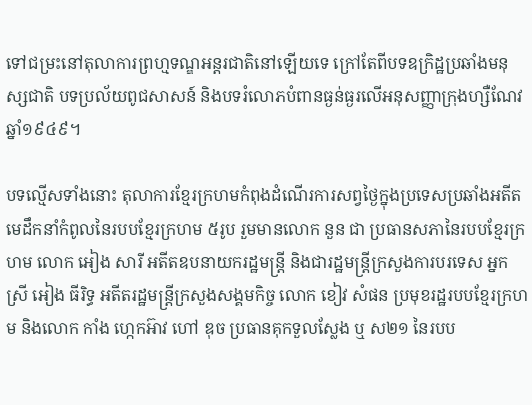ទៅជម្រះនៅតុលាការព្រហ្មទណ្ឌអន្តរជាតិនៅឡើយទេ ក្រៅតែពីបទឧក្រិដ្ឋប្រឆាំងមនុស្សជាតិ បទប្រល័យពូជសាសន៍ និងបទរំលោភបំពានធ្ងន់ធ្ងរលើអនុសញ្ញាក្រុងហ្សឺណែវ ឆ្នាំ១៩៤៩។

បទល្មើសទាំងនោះ តុលាការខ្មែរក្រហមកំពុងដំណើរការសព្វថ្ងៃក្នុងប្រទេសប្រឆាំងអតីតមេដឹកនាំកំពូលនៃរបបខ្មែរក្រហម ៥រូប រួមមានលោក នួន ជា ប្រធានសភានៃរបបខ្មែរក្រហម លោក អៀង សារី អតីតឧបនាយករដ្ឋមន្ត្រី និងជារដ្ឋមន្ត្រីក្រសួងការបរទេស អ្នកស្រី អៀង ធីរិទ្ធ អតីតរដ្ឋមន្ត្រីក្រសួងសង្គមកិច្ច លោក ខៀវ សំផន ប្រមុខរដ្ឋរបបខ្មែរក្រហម និងលោក កាំង ហ្កេកអ៊ាវ ហៅ ឌុច ប្រធានគុកទួលស្លែង ឬ ស២១ នៃរបប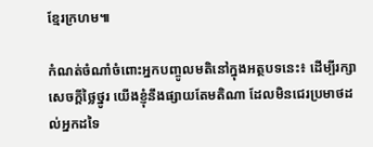ខ្មែរក្រហម៕

កំណត់ចំណាំចំពោះអ្នកបញ្ចូលមតិនៅក្នុងអត្ថបទនេះ៖ ដើម្បីរក្សាសេចក្ដីថ្លៃថ្នូរ យើងខ្ញុំនឹងផ្សាយតែមតិណា ដែលមិនជេរប្រមាថដល់អ្នកដទៃ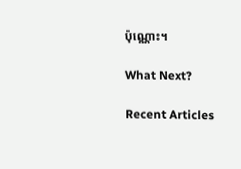ប៉ុណ្ណោះ។

What Next?

Recent Articles